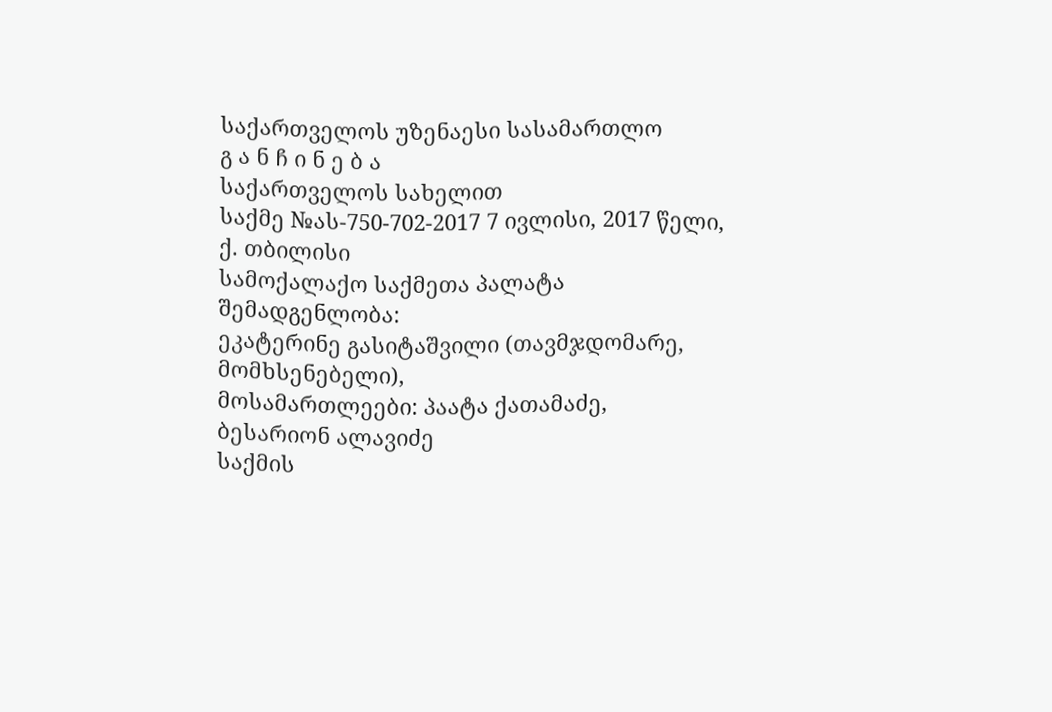საქართველოს უზენაესი სასამართლო
გ ა ნ ჩ ი ნ ე ბ ა
საქართველოს სახელით
საქმე №ას-750-702-2017 7 ივლისი, 2017 წელი,
ქ. თბილისი
სამოქალაქო საქმეთა პალატა
შემადგენლობა:
ეკატერინე გასიტაშვილი (თავმჯდომარე, მომხსენებელი),
მოსამართლეები: პაატა ქათამაძე,
ბესარიონ ალავიძე
საქმის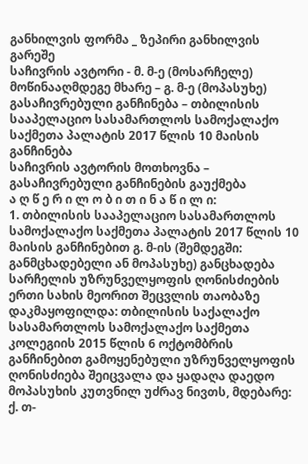განხილვის ფორმა _ ზეპირი განხილვის გარეშე
საჩივრის ავტორი - მ. მ-ე (მოსარჩელე)
მოწინააღმდეგე მხარე – გ. მ-ე (მოპასუხე)
გასაჩივრებული განჩინება – თბილისის სააპელაციო სასამართლოს სამოქალაქო საქმეთა პალატის 2017 წლის 10 მაისის განჩინება
საჩივრის ავტორის მოთხოვნა – გასაჩივრებული განჩინების გაუქმება
ა ღ წ ე რ ი ლ ო ბ ი თ ი ნ ა წ ი ლ ი:
1. თბილისის სააპელაციო სასამართლოს სამოქალაქო საქმეთა პალატის 2017 წლის 10 მაისის განჩინებით გ. მ-ის (შემდეგში: განმცხადებელი ან მოპასუხე) განცხადება სარჩელის უზრუნველყოფის ღონისძიების ერთი სახის მეორით შეცვლის თაობაზე დაკმაყოფილდა: თბილისის საქალაქო სასამართლოს სამოქალაქო საქმეთა კოლეგიის 2015 წლის 6 ოქტომბრის განჩინებით გამოყენებული უზრუნველყოფის ღონისძიება შეიცვალა და ყადაღა დაედო მოპასუხის კუთვნილ უძრავ ნივთს, მდებარე: ქ. თ-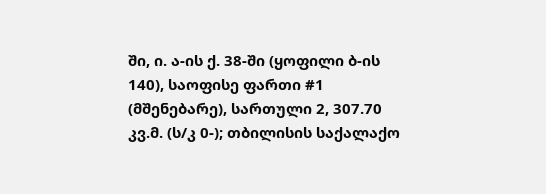ში, ი. ა-ის ქ. 38-ში (ყოფილი ბ-ის 140), საოფისე ფართი #1 (მშენებარე), სართული 2, 307.70 კვ.მ. (ს/კ 0-); თბილისის საქალაქო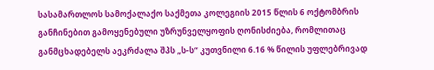სასამართლოს სამოქალაქო საქმეთა კოლეგიის 2015 წლის 6 ოქტომბრის განჩინებით გამოყენებული უზრუნველყოფის ღონისძიება, რომლითაც განმცხადებელს აეკრძალა შპს „ს-ს“ კუთვნილი 6.16 % წილის უფლებრივად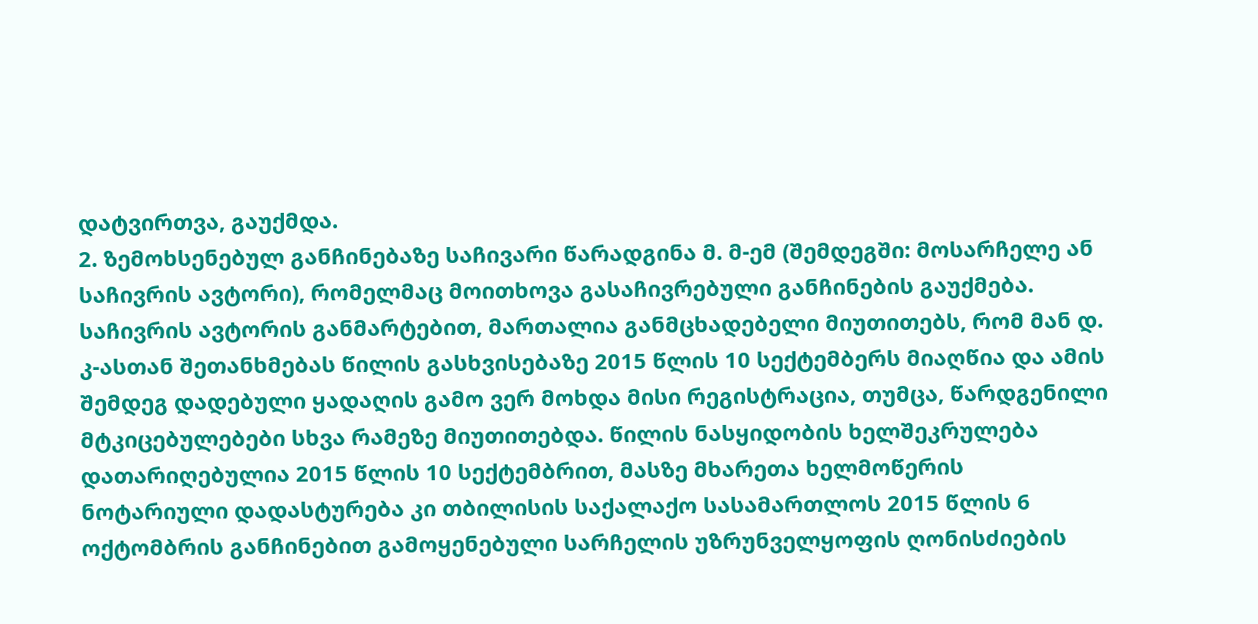დატვირთვა, გაუქმდა.
2. ზემოხსენებულ განჩინებაზე საჩივარი წარადგინა მ. მ-ემ (შემდეგში: მოსარჩელე ან საჩივრის ავტორი), რომელმაც მოითხოვა გასაჩივრებული განჩინების გაუქმება. საჩივრის ავტორის განმარტებით, მართალია განმცხადებელი მიუთითებს, რომ მან დ. კ-ასთან შეთანხმებას წილის გასხვისებაზე 2015 წლის 10 სექტემბერს მიაღწია და ამის შემდეგ დადებული ყადაღის გამო ვერ მოხდა მისი რეგისტრაცია, თუმცა, წარდგენილი მტკიცებულებები სხვა რამეზე მიუთითებდა. წილის ნასყიდობის ხელშეკრულება დათარიღებულია 2015 წლის 10 სექტემბრით, მასზე მხარეთა ხელმოწერის ნოტარიული დადასტურება კი თბილისის საქალაქო სასამართლოს 2015 წლის 6 ოქტომბრის განჩინებით გამოყენებული სარჩელის უზრუნველყოფის ღონისძიების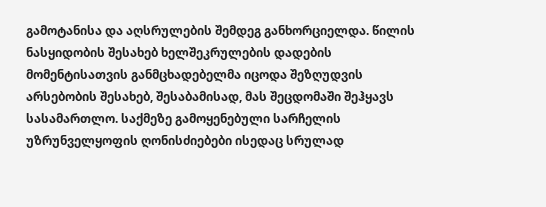გამოტანისა და აღსრულების შემდეგ განხორციელდა. წილის ნასყიდობის შესახებ ხელშეკრულების დადების მომენტისათვის განმცხადებელმა იცოდა შეზღუდვის არსებობის შესახებ, შესაბამისად, მას შეცდომაში შეჰყავს სასამართლო. საქმეზე გამოყენებული სარჩელის უზრუნველყოფის ღონისძიებები ისედაც სრულად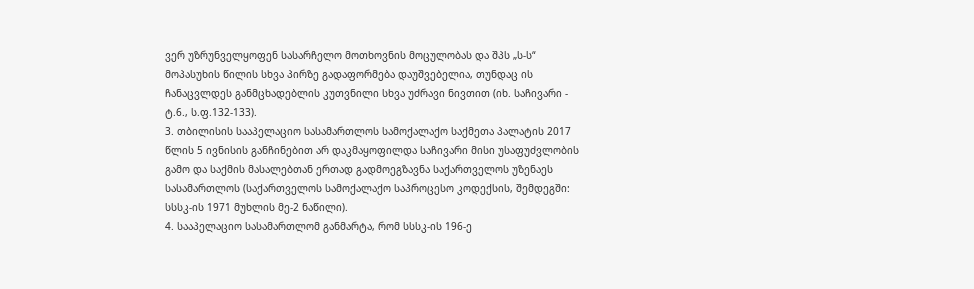ვერ უზრუნველყოფენ სასარჩელო მოთხოვნის მოცულობას და შპს „ს-ს“ მოპასუხის წილის სხვა პირზე გადაფორმება დაუშვებელია, თუნდაც ის ჩანაცვლდეს განმცხადებლის კუთვნილი სხვა უძრავი ნივთით (იხ. საჩივარი - ტ.6., ს.ფ.132-133).
3. თბილისის სააპელაციო სასამართლოს სამოქალაქო საქმეთა პალატის 2017 წლის 5 ივნისის განჩინებით არ დაკმაყოფილდა საჩივარი მისი უსაფუძვლობის გამო და საქმის მასალებთან ერთად გადმოეგზავნა საქართველოს უზენაეს სასამართლოს (საქართველოს სამოქალაქო საპროცესო კოდექსის, შემდეგში: სსსკ-ის 1971 მუხლის მე-2 ნაწილი).
4. სააპელაციო სასამართლომ განმარტა, რომ სსსკ-ის 196-ე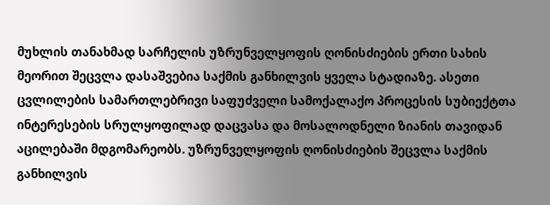მუხლის თანახმად სარჩელის უზრუნველყოფის ღონისძიების ერთი სახის მეორით შეცვლა დასაშვებია საქმის განხილვის ყველა სტადიაზე. ასეთი ცვლილების სამართლებრივი საფუძველი სამოქალაქო პროცესის სუბიექტთა ინტერესების სრულყოფილად დაცვასა და მოსალოდნელი ზიანის თავიდან აცილებაში მდგომარეობს. უზრუნველყოფის ღონისძიების შეცვლა საქმის განხილვის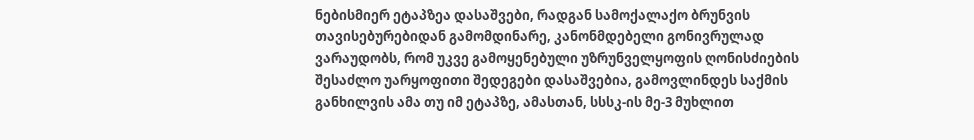ნებისმიერ ეტაპზეა დასაშვები, რადგან სამოქალაქო ბრუნვის თავისებურებიდან გამომდინარე, კანონმდებელი გონივრულად ვარაუდობს, რომ უკვე გამოყენებული უზრუნველყოფის ღონისძიების შესაძლო უარყოფითი შედეგები დასაშვებია, გამოვლინდეს საქმის განხილვის ამა თუ იმ ეტაპზე, ამასთან, სსსკ-ის მე-3 მუხლით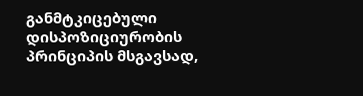განმტკიცებული დისპოზიციურობის პრინციპის მსგავსად,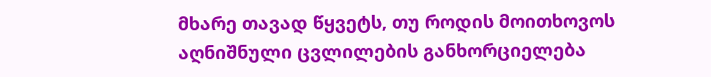მხარე თავად წყვეტს, თუ როდის მოითხოვოს აღნიშნული ცვლილების განხორციელება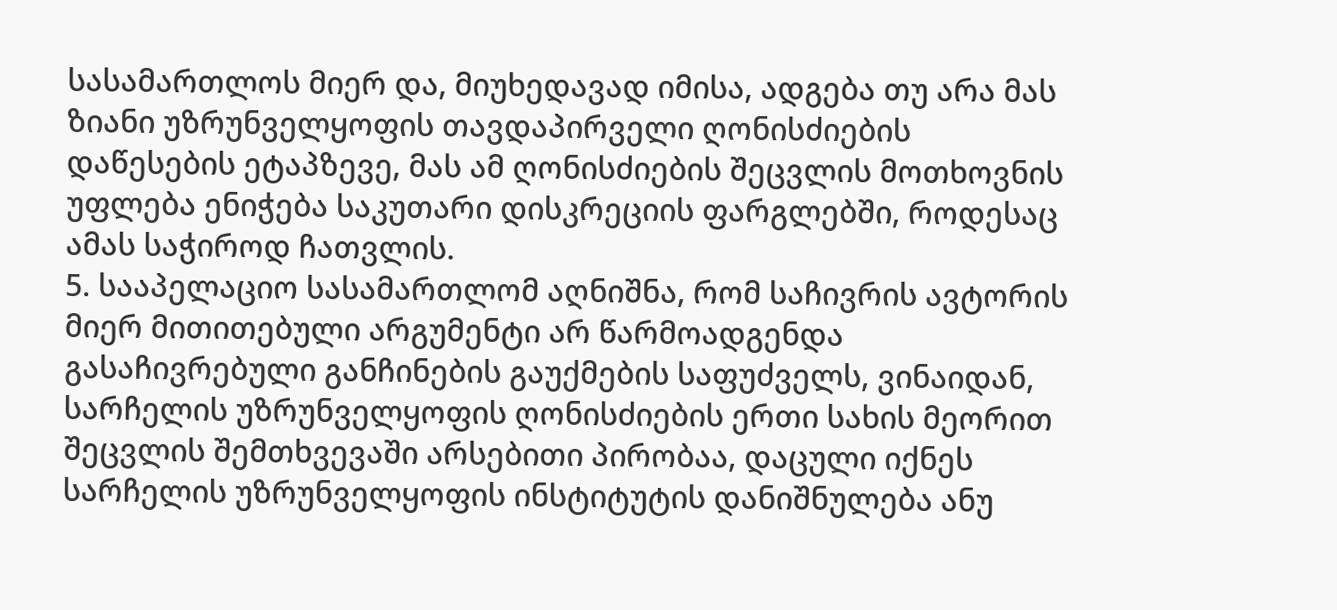სასამართლოს მიერ და, მიუხედავად იმისა, ადგება თუ არა მას ზიანი უზრუნველყოფის თავდაპირველი ღონისძიების დაწესების ეტაპზევე, მას ამ ღონისძიების შეცვლის მოთხოვნის უფლება ენიჭება საკუთარი დისკრეციის ფარგლებში, როდესაც ამას საჭიროდ ჩათვლის.
5. სააპელაციო სასამართლომ აღნიშნა, რომ საჩივრის ავტორის მიერ მითითებული არგუმენტი არ წარმოადგენდა გასაჩივრებული განჩინების გაუქმების საფუძველს, ვინაიდან, სარჩელის უზრუნველყოფის ღონისძიების ერთი სახის მეორით შეცვლის შემთხვევაში არსებითი პირობაა, დაცული იქნეს სარჩელის უზრუნველყოფის ინსტიტუტის დანიშნულება ანუ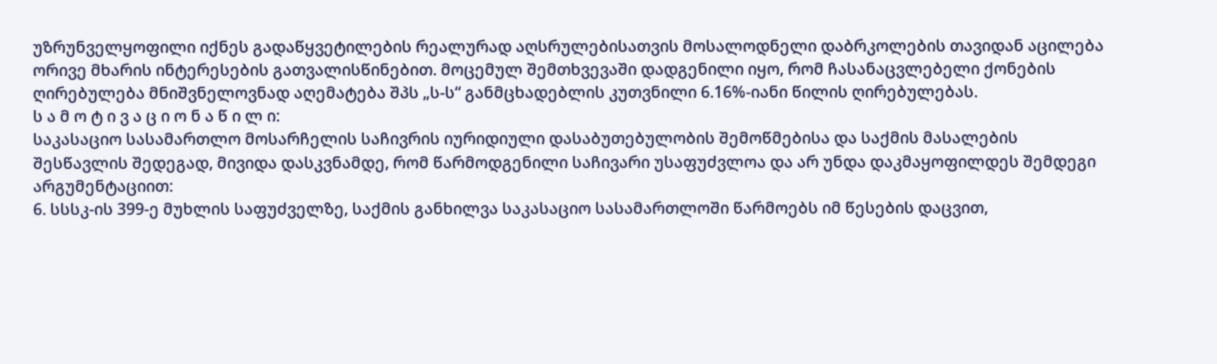უზრუნველყოფილი იქნეს გადაწყვეტილების რეალურად აღსრულებისათვის მოსალოდნელი დაბრკოლების თავიდან აცილება ორივე მხარის ინტერესების გათვალისწინებით. მოცემულ შემთხვევაში დადგენილი იყო, რომ ჩასანაცვლებელი ქონების ღირებულება მნიშვნელოვნად აღემატება შპს „ს-ს“ განმცხადებლის კუთვნილი 6.16%-იანი წილის ღირებულებას.
ს ა მ ო ტ ი ვ ა ც ი ო ნ ა წ ი ლ ი:
საკასაციო სასამართლო მოსარჩელის საჩივრის იურიდიული დასაბუთებულობის შემოწმებისა და საქმის მასალების შესწავლის შედეგად, მივიდა დასკვნამდე, რომ წარმოდგენილი საჩივარი უსაფუძვლოა და არ უნდა დაკმაყოფილდეს შემდეგი არგუმენტაციით:
6. სსსკ-ის 399-ე მუხლის საფუძველზე, საქმის განხილვა საკასაციო სასამართლოში წარმოებს იმ წესების დაცვით,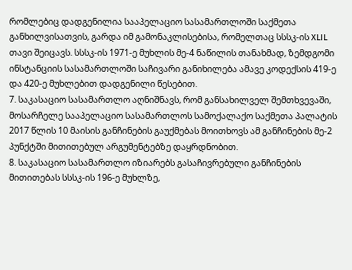რომლებიც დადგენილია სააპელაციო სასამართლოში საქმეთა განხილვისათვის, გარდა იმ გამონაკლისებისა, რომელთაც სსსკ-ის XLIL თავი შეიცავს. სსსკ-ის 1971-ე მუხლის მე-4 ნაწილის თანახმად, ზემდგომი ინსტანციის სასამართლოში საჩივარი განიხილება ამავე კოდექსის 419-ე და 420-ე მუხლებით დადგენილი წესებით.
7. საკასაციო სასამართლო აღნიშნავს, რომ განსახილველ შემთხვევაში, მოსარჩელე სააპელაციო სასამართლოს სამოქალაქო საქმეთა პალატის 2017 წლის 10 მაისის განჩინების გაუქმებას მოითხოვს ამ განჩინების მე-2 პუნქტში მითითებულ არგუმენტებზე დაყრდნობით.
8. საკასაციო სასამართლო იზიარებს გასაჩივრებული განჩინების მითითებას სსსკ-ის 196-ე მუხლზე,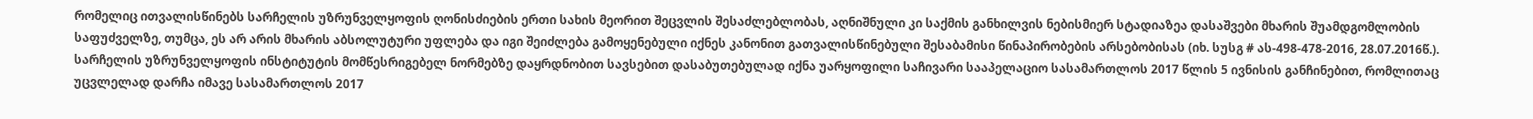რომელიც ითვალისწინებს სარჩელის უზრუნველყოფის ღონისძიების ერთი სახის მეორით შეცვლის შესაძლებლობას, აღნიშნული კი საქმის განხილვის ნებისმიერ სტადიაზეა დასაშვები მხარის შუამდგომლობის საფუძველზე, თუმცა, ეს არ არის მხარის აბსოლუტური უფლება და იგი შეიძლება გამოყენებული იქნეს კანონით გათვალისწინებული შესაბამისი წინაპირობების არსებობისას (იხ. სუსგ # ას-498-478-2016, 28.07.2016წ.). სარჩელის უზრუნველყოფის ინსტიტუტის მომწესრიგებელ ნორმებზე დაყრდნობით სავსებით დასაბუთებულად იქნა უარყოფილი საჩივარი სააპელაციო სასამართლოს 2017 წლის 5 ივნისის განჩინებით, რომლითაც უცვლელად დარჩა იმავე სასამართლოს 2017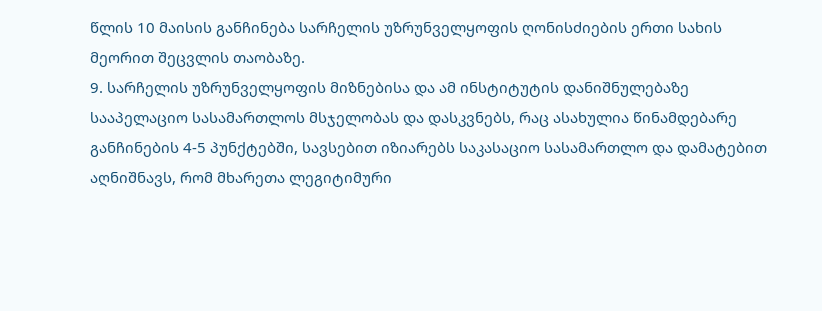წლის 10 მაისის განჩინება სარჩელის უზრუნველყოფის ღონისძიების ერთი სახის მეორით შეცვლის თაობაზე.
9. სარჩელის უზრუნველყოფის მიზნებისა და ამ ინსტიტუტის დანიშნულებაზე სააპელაციო სასამართლოს მსჯელობას და დასკვნებს, რაც ასახულია წინამდებარე განჩინების 4-5 პუნქტებში, სავსებით იზიარებს საკასაციო სასამართლო და დამატებით აღნიშნავს, რომ მხარეთა ლეგიტიმური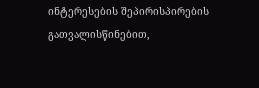ინტერესების შეპირისპირების გათვალისწინებით,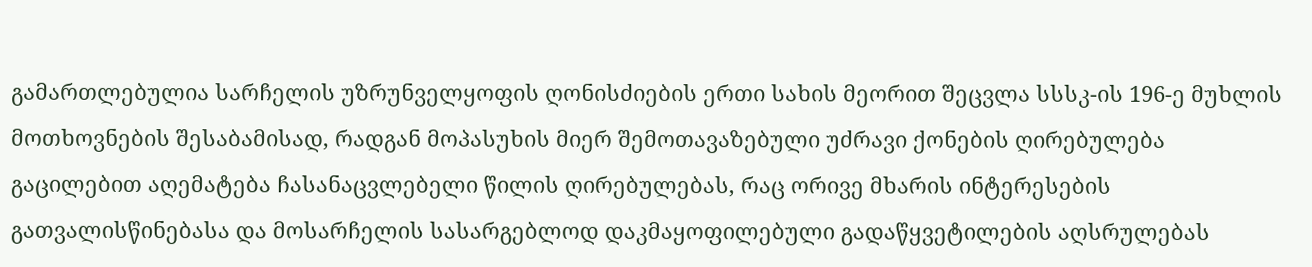გამართლებულია სარჩელის უზრუნველყოფის ღონისძიების ერთი სახის მეორით შეცვლა სსსკ-ის 196-ე მუხლის მოთხოვნების შესაბამისად, რადგან მოპასუხის მიერ შემოთავაზებული უძრავი ქონების ღირებულება გაცილებით აღემატება ჩასანაცვლებელი წილის ღირებულებას, რაც ორივე მხარის ინტერესების გათვალისწინებასა და მოსარჩელის სასარგებლოდ დაკმაყოფილებული გადაწყვეტილების აღსრულებას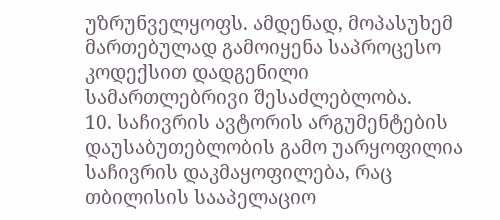უზრუნველყოფს. ამდენად, მოპასუხემ მართებულად გამოიყენა საპროცესო კოდექსით დადგენილი სამართლებრივი შესაძლებლობა.
10. საჩივრის ავტორის არგუმენტების დაუსაბუთებლობის გამო უარყოფილია საჩივრის დაკმაყოფილება, რაც თბილისის სააპელაციო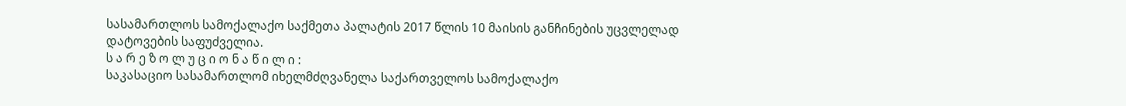სასამართლოს სამოქალაქო საქმეთა პალატის 2017 წლის 10 მაისის განჩინების უცვლელად დატოვების საფუძველია.
ს ა რ ე ზ ო ლ უ ც ი ო ნ ა წ ი ლ ი :
საკასაციო სასამართლომ იხელმძღვანელა საქართველოს სამოქალაქო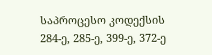საპროცესო კოდექსის 284-ე, 285-ე, 399-ე, 372-ე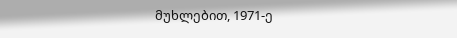მუხლებით, 1971-ე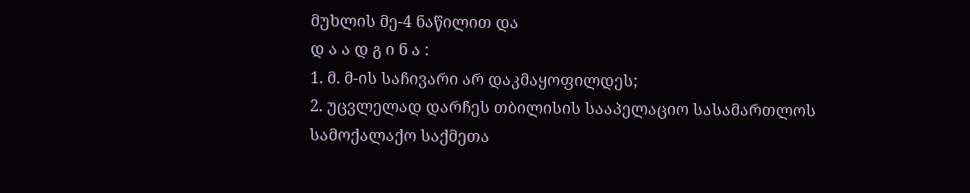მუხლის მე-4 ნაწილით და
დ ა ა დ გ ი ნ ა :
1. მ. მ-ის საჩივარი არ დაკმაყოფილდეს;
2. უცვლელად დარჩეს თბილისის სააპელაციო სასამართლოს სამოქალაქო საქმეთა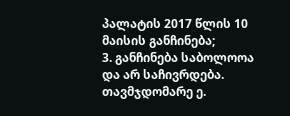პალატის 2017 წლის 10 მაისის განჩინება;
3. განჩინება საბოლოოა და არ საჩივრდება.
თავმჯდომარე ე.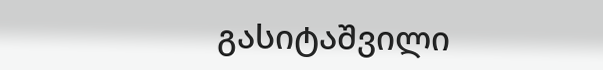გასიტაშვილი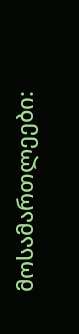მოსამართლეები: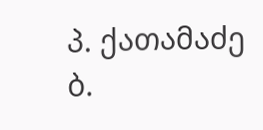პ. ქათამაძე
ბ.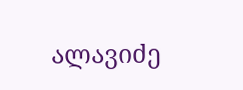ალავიძე